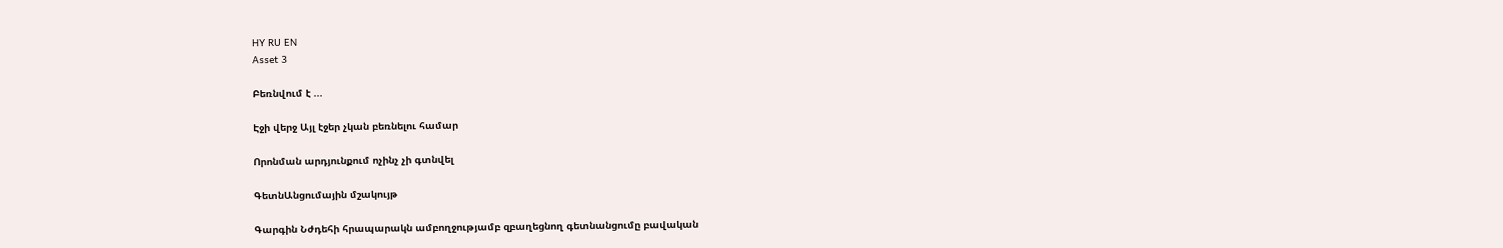HY RU EN
Asset 3

Բեռնվում է ...

Էջի վերջ Այլ էջեր չկան բեռնելու համար

Որոնման արդյունքում ոչինչ չի գտնվել

ԳետնԱնցումային մշակույթ

Գարգին Նժդեհի հրապարակն ամբողջությամբ զբաղեցնող գետնանցումը բավական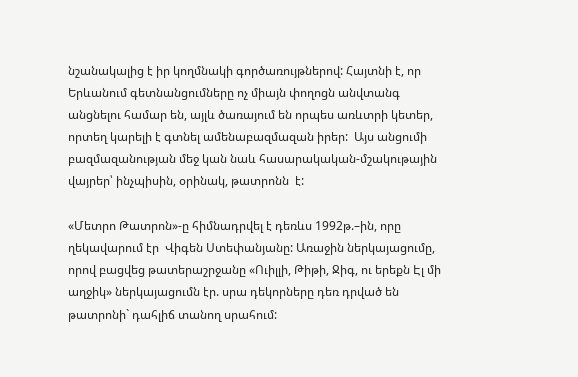նշանակալից է իր կողմնակի գործառույթներով: Հայտնի է, որ Երևանում գետնանցումները ոչ միայն փողոցն անվտանգ անցնելու համար են, այլև ծառայում են որպես առևտրի կետեր, որտեղ կարելի է գտնել ամենաբազմազան իրեր:  Այս անցումի բազմազանության մեջ կան նաև հասարակական-մշակութային վայրեր՝ ինչպիսին, օրինակ, թատրոնն  է:

«Մետրո Թատրոն»-ը հիմնադրվել է դեռևս 1992թ.–ին, որը ղեկավարում էր  Վիգեն Ստեփանյանը: Առաջին ներկայացումը, որով բացվեց թատերաշրջանը «Ուիլլի, Թիթի, Ջիգ, ու երեքն Էլ մի աղջիկ» ներկայացումն էր. սրա դեկորները դեռ դրված են թատրոնի` դահլիճ տանող սրահում: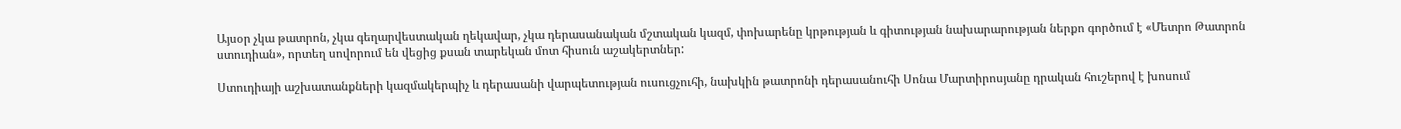Այսօր չկա թատրոն, չկա գեղարվեստական ղեկավար, չկա դերասանական մշտական կազմ, փոխարենը կրթության և գիտության նախարարության ներքո գործում է «Մետրո Թատրոն ստուդիան», որտեղ սովորում են վեցից քսան տարեկան մոտ հիսուն աշակերտներ:

Ստուդիայի աշխատանքների կազմակերպիչ և դերասանի վարպետության ուսուցչուհի, նախկին թատրոնի դերասանուհի Սոնա Մարտիրոսյանը դրական հուշերով է խոսում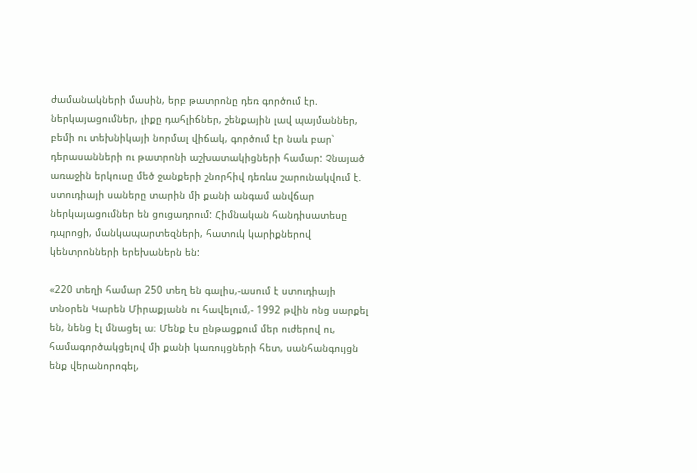ժամանակների մասին, երբ թատրոնը դեռ գործում էր. ներկայացումներ, լիքը դահլիճներ, շենքային լավ պայմաններ, բեմի ու տեխնիկայի նորմալ վիճակ, գործում էր նաև բար՝ դերասանների ու թատրոնի աշխատակիցների համար: Չնայած առաջին երկուսը մեծ ջանքերի շնորհիվ դեռևս շարունակվում է. ստուդիայի սաները տարին մի քանի անգամ անվճար ներկայացումներ են ցուցադրում: Հիմնական հանդիսատեսը դպրոցի, մանկապարտեզների, հատուկ կարիքներով կենտրոնների երեխաներն են:

«220 տեղի համար 250 տեղ են գալիս,-ասում է ստուդիայի տնօրեն Կարեն Միրաքյանն ու հավելում,- 1992 թվին ոնց սարքել են, նենց էլ մնացել ա։ Մենք էս ընթացքում մեր ուժերով ու,  համագործակցելով մի քանի կառույցների հետ, սանհանգույցն ենք վերանորոգել,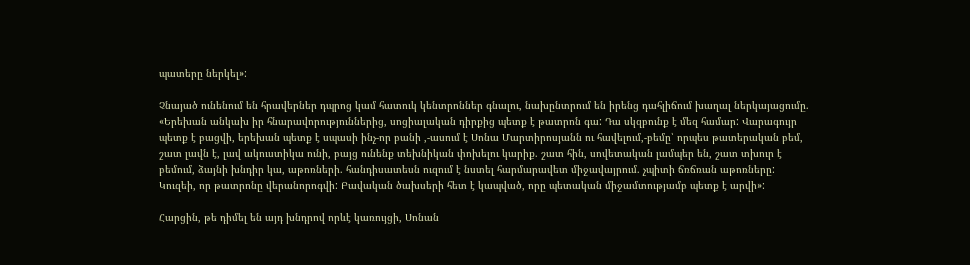պատերը ներկել»:

Չնայած ունենում են հրավերներ դպրոց կամ հատուկ կենտրոններ գնալու, նախընտրում են իրենց դահլիճում խաղալ ներկայացումը. «Երեխան անկախ իր հնարավորություններից, սոցիալական դիրքից պետք է թատրոն գա: Դա սկզբունք է մեզ համար: Վարագույր պետք է բացվի, երեխան պետք է սպասի ինչ-որ բանի ,-ասում է Սոնա Մարտիրոսյանն ու հավելում,-բեմը՝ որպես թատերական բեմ, շատ լավն է, լավ ակուստիկա ունի, բայց ունենք տեխնիկան փոխելու կարիք. շատ հին, սովետական լամպեր են, շատ տխուր է բեմում, ձայնի խնդիր կա, աթոռների. հանդիսատեսն ուզում է նստել հարմարավետ միջավայրում. չպիտի ճռճռան աթոռները: Կուզեի, որ թատրոնը վերանորոգվի: Բավական ծախսերի հետ է կապված, որը պետական միջամտությամբ պետք է արվի»:

Հարցին, թե դիմել են այդ խնդրով որևէ կառույցի, Սոնան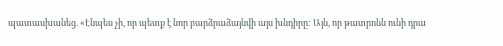պատասխանեց. «Էնպես չի, որ պետք է նոր բարձրաձայնվի այս խնդիրը: Այն, որ թատրոնն ունի դրա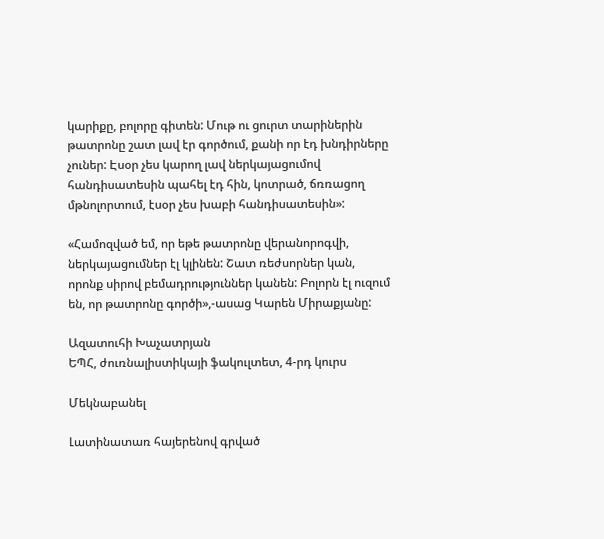կարիքը, բոլորը գիտեն: Մութ ու ցուրտ տարիներին թատրոնը շատ լավ էր գործում, քանի որ էդ խնդիրները չուներ: Էսօր չես կարող լավ ներկայացումով հանդիսատեսին պահել էդ հին, կոտրած, ճռռացող մթնոլորտում, էսօր չես խաբի հանդիսատեսին»:

«Համոզված եմ, որ եթե թատրոնը վերանորոգվի, ներկայացումներ էլ կլինեն: Շատ ռեժսորներ կան, որոնք սիրով բեմադրություններ կանեն: Բոլորն էլ ուզում են, որ թատրոնը գործի»,-ասաց Կարեն Միրաքյանը:

Ազատուհի Խաչատրյան
ԵՊՀ, ժուռնալիստիկայի ֆակուլտետ, 4-րդ կուրս

Մեկնաբանել

Լատինատառ հայերենով գրված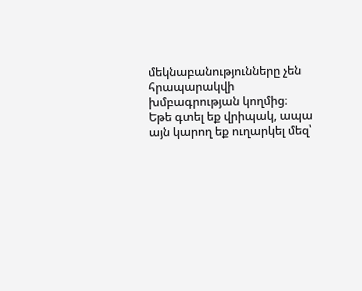մեկնաբանությունները չեն հրապարակվի խմբագրության կողմից։
Եթե գտել եք վրիպակ, ապա այն կարող եք ուղարկել մեզ՝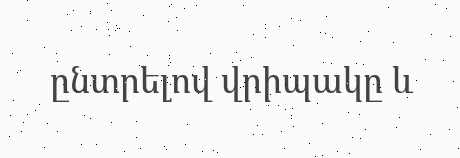ընտրելով վրիպակը և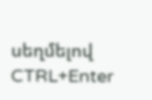սեղմելով CTRL+Enter